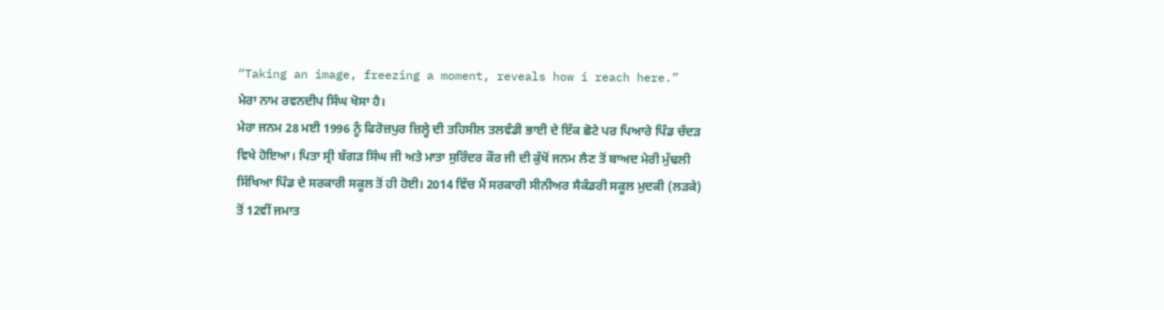“Taking an image, freezing a moment, reveals how i reach here.”
ਮੇਰਾ ਨਾਮ ਰਵਨਦੀਪ ਸਿੰਘ ਖੋਸਾ ਹੈ।
ਮੇਰਾ ਜਨਮ 28 ਮਈ 1996 ਨੂੰ ਫਿਰੋਜ਼ਪੁਰ ਜ਼ਿਲ੍ਹੇ ਦੀ ਤਹਿਸੀਲ ਤਲਵੰਡੀ ਭਾਈ ਦੇ ਇੱਕ ਛੋਟੇ ਪਰ ਪਿਆਰੇ ਪਿੰਡ ਚੰਦੜ ਵਿਖੇ ਹੋਇਆ। ਪਿਤਾ ਸ੍ਰੀ ਬੱਗੜ ਸਿੰਘ ਜੀ ਅਤੇ ਮਾਤਾ ਸੁਰਿੰਦਰ ਕੌਰ ਜੀ ਦੀ ਕੁੱਖੋਂ ਜਨਮ ਲੈਣ ਤੋਂ ਬਾਅਦ ਮੇਰੀ ਮੁੱਢਲੀ ਸਿੱਖਿਆ ਪਿੰਡ ਦੇ ਸਰਕਾਰੀ ਸਕੂਲ ਤੋਂ ਹੀ ਹੋਈ। 2014 ਵਿੱਚ ਮੈਂ ਸਰਕਾਰੀ ਸੀਨੀਅਰ ਸੈਕੰਡਰੀ ਸਕੂਲ ਮੁਦਕੀ (ਲੜਕੇ) ਤੋਂ 12ਵੀਂ ਜਮਾਤ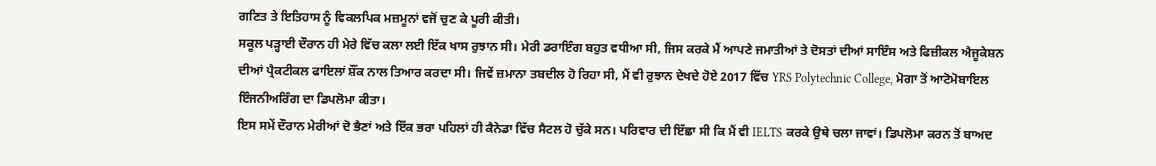ਗਣਿਤ ਤੇ ਇਤਿਹਾਸ ਨੂੰ ਵਿਕਲਪਿਕ ਮਜ਼ਮੂਨਾਂ ਵਜੋਂ ਚੁਣ ਕੇ ਪੂਰੀ ਕੀਤੀ।
ਸਕੂਲ ਪੜ੍ਹਾਈ ਦੌਰਾਨ ਹੀ ਮੇਰੇ ਵਿੱਚ ਕਲਾ ਲਈ ਇੱਕ ਖਾਸ ਰੁਝਾਨ ਸੀ। ਮੇਰੀ ਡਰਾਇੰਗ ਬਹੁਤ ਵਧੀਆ ਸੀ, ਜਿਸ ਕਰਕੇ ਮੈਂ ਆਪਣੇ ਜਮਾਤੀਆਂ ਤੇ ਦੋਸਤਾਂ ਦੀਆਂ ਸਾਇੰਸ ਅਤੇ ਫਿਜ਼ੀਕਲ ਐਜੂਕੇਸ਼ਨ ਦੀਆਂ ਪ੍ਰੈਕਟੀਕਲ ਫਾਇਲਾਂ ਸ਼ੌਂਕ ਨਾਲ ਤਿਆਰ ਕਰਦਾ ਸੀ। ਜਿਵੇਂ ਜ਼ਮਾਨਾ ਤਬਦੀਲ ਹੋ ਰਿਹਾ ਸੀ, ਮੈਂ ਵੀ ਰੁਝਾਨ ਦੇਖਦੇ ਹੋਏ 2017 ਵਿੱਚ YRS Polytechnic College, ਮੋਗਾ ਤੋਂ ਆਟੋਮੋਬਾਇਲ ਇੰਜਨੀਅਰਿੰਗ ਦਾ ਡਿਪਲੋਮਾ ਕੀਤਾ।
ਇਸ ਸਮੇਂ ਦੌਰਾਨ ਮੇਰੀਆਂ ਦੋ ਭੈਣਾਂ ਅਤੇ ਇੱਕ ਭਰਾ ਪਹਿਲਾਂ ਹੀ ਕੈਨੇਡਾ ਵਿੱਚ ਸੈਟਲ ਹੋ ਚੁੱਕੇ ਸਨ। ਪਰਿਵਾਰ ਦੀ ਇੱਛਾ ਸੀ ਕਿ ਮੈਂ ਵੀ IELTS ਕਰਕੇ ਉਥੇ ਚਲਾ ਜਾਵਾਂ। ਡਿਪਲੋਮਾ ਕਰਨ ਤੋਂ ਬਾਅਦ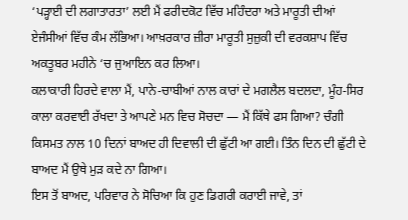‘ਪੜ੍ਹਾਈ ਦੀ ਲਗਾਤਾਰਤਾ’ ਲਈ ਮੈਂ ਫਰੀਦਕੋਟ ਵਿੱਚ ਮਹਿੰਦਰਾ ਅਤੇ ਮਾਰੂਤੀ ਦੀਆਂ ਏਜੰਸੀਆਂ ਵਿੱਚ ਕੰਮ ਲੱਭਿਆ। ਆਖ਼ਰਕਾਰ ਜ਼ੀਰਾ ਮਾਰੂਤੀ ਸੁਜ਼ੁਕੀ ਦੀ ਵਰਕਸ਼ਾਪ ਵਿੱਚ ਅਕਤੂਬਰ ਮਹੀਨੇ ‘ਚ ਜੁਆਇਨ ਕਰ ਲਿਆ।
ਕਲਾਕਾਰੀ ਹਿਰਦੇ ਵਾਲਾ ਮੈਂ, ਪਾਨੇ-ਚਾਬੀਆਂ ਨਾਲ ਕਾਰਾਂ ਦੇ ਮਗਲੈਲ ਬਦਲਦਾ, ਮੂੰਹ-ਸਿਰ ਕਾਲਾ ਕਰਵਾਈ ਰੱਖਦਾ ਤੇ ਆਪਣੇ ਮਨ ਵਿਚ ਸੋਚਦਾ — ਮੈਂ ਕਿੱਥੇ ਫਸ ਗਿਆ? ਚੰਗੀ ਕਿਸਮਤ ਨਾਲ 10 ਦਿਨਾਂ ਬਾਅਦ ਹੀ ਦਿਵਾਲੀ ਦੀ ਛੁੱਟੀ ਆ ਗਈ। ਤਿੰਨ ਦਿਨ ਦੀ ਛੁੱਟੀ ਦੇ ਬਾਅਦ ਮੈਂ ਉਥੇ ਮੁੜ ਕਦੇ ਨਾ ਗਿਆ।
ਇਸ ਤੋਂ ਬਾਅਦ, ਪਰਿਵਾਰ ਨੇ ਸੋਚਿਆ ਕਿ ਹੁਣ ਡਿਗਰੀ ਕਰਾਈ ਜਾਵੇ, ਤਾਂ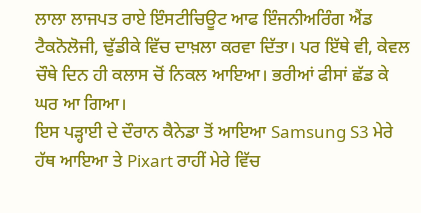ਲਾਲਾ ਲਾਜਪਤ ਰਾਏ ਇੰਸਟੀਚਿਊਟ ਆਫ ਇੰਜਨੀਅਰਿੰਗ ਐਂਡ ਟੈਕਨੋਲੋਜੀ, ਢੁੱਡੀਕੇ ਵਿੱਚ ਦਾਖ਼ਲਾ ਕਰਵਾ ਦਿੱਤਾ। ਪਰ ਇੱਥੇ ਵੀ, ਕੇਵਲ ਚੌਥੇ ਦਿਨ ਹੀ ਕਲਾਸ ਚੋਂ ਨਿਕਲ ਆਇਆ। ਭਰੀਆਂ ਫੀਸਾਂ ਛੱਡ ਕੇ ਘਰ ਆ ਗਿਆ।
ਇਸ ਪੜ੍ਹਾਈ ਦੇ ਦੌਰਾਨ ਕੈਨੇਡਾ ਤੋਂ ਆਇਆ Samsung S3 ਮੇਰੇ ਹੱਥ ਆਇਆ ਤੇ Pixart ਰਾਹੀਂ ਮੇਰੇ ਵਿੱਚ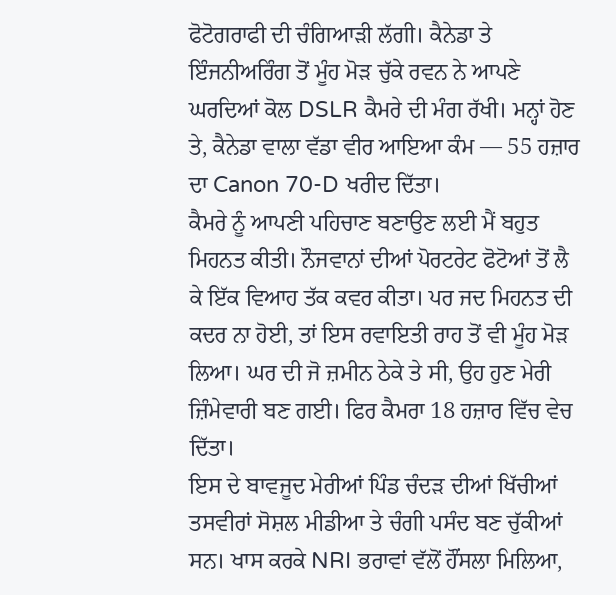ਫੋਟੋਗਰਾਫੀ ਦੀ ਚੰਗਿਆੜੀ ਲੱਗੀ। ਕੈਨੇਡਾ ਤੇ ਇੰਜਨੀਅਰਿੰਗ ਤੋਂ ਮੂੰਹ ਮੋੜ ਚੁੱਕੇ ਰਵਨ ਨੇ ਆਪਣੇ ਘਰਦਿਆਂ ਕੋਲ DSLR ਕੈਮਰੇ ਦੀ ਮੰਗ ਰੱਖੀ। ਮਨ੍ਹਾਂ ਹੋਣ ਤੇ, ਕੈਨੇਡਾ ਵਾਲਾ ਵੱਡਾ ਵੀਰ ਆਇਆ ਕੰਮ — 55 ਹਜ਼ਾਰ ਦਾ Canon 70-D ਖਰੀਦ ਦਿੱਤਾ।
ਕੈਮਰੇ ਨੂੰ ਆਪਣੀ ਪਹਿਚਾਣ ਬਣਾਉਣ ਲਈ ਮੈਂ ਬਹੁਤ ਮਿਹਨਤ ਕੀਤੀ। ਨੌਜਵਾਨਾਂ ਦੀਆਂ ਪੋਰਟਰੇਟ ਫੋਟੋਆਂ ਤੋਂ ਲੈ ਕੇ ਇੱਕ ਵਿਆਹ ਤੱਕ ਕਵਰ ਕੀਤਾ। ਪਰ ਜਦ ਮਿਹਨਤ ਦੀ ਕਦਰ ਨਾ ਹੋਈ, ਤਾਂ ਇਸ ਰਵਾਇਤੀ ਰਾਹ ਤੋਂ ਵੀ ਮੂੰਹ ਮੋੜ ਲਿਆ। ਘਰ ਦੀ ਜੋ ਜ਼ਮੀਨ ਠੇਕੇ ਤੇ ਸੀ, ਉਹ ਹੁਣ ਮੇਰੀ ਜ਼ਿੰਮੇਵਾਰੀ ਬਣ ਗਈ। ਫਿਰ ਕੈਮਰਾ 18 ਹਜ਼ਾਰ ਵਿੱਚ ਵੇਚ ਦਿੱਤਾ।
ਇਸ ਦੇ ਬਾਵਜੂਦ ਮੇਰੀਆਂ ਪਿੰਡ ਚੰਦੜ ਦੀਆਂ ਖਿੱਚੀਆਂ ਤਸਵੀਰਾਂ ਸੋਸ਼ਲ ਮੀਡੀਆ ਤੇ ਚੰਗੀ ਪਸੰਦ ਬਣ ਚੁੱਕੀਆਂ ਸਨ। ਖਾਸ ਕਰਕੇ NRI ਭਰਾਵਾਂ ਵੱਲੋਂ ਹੌਂਸਲਾ ਮਿਲਿਆ,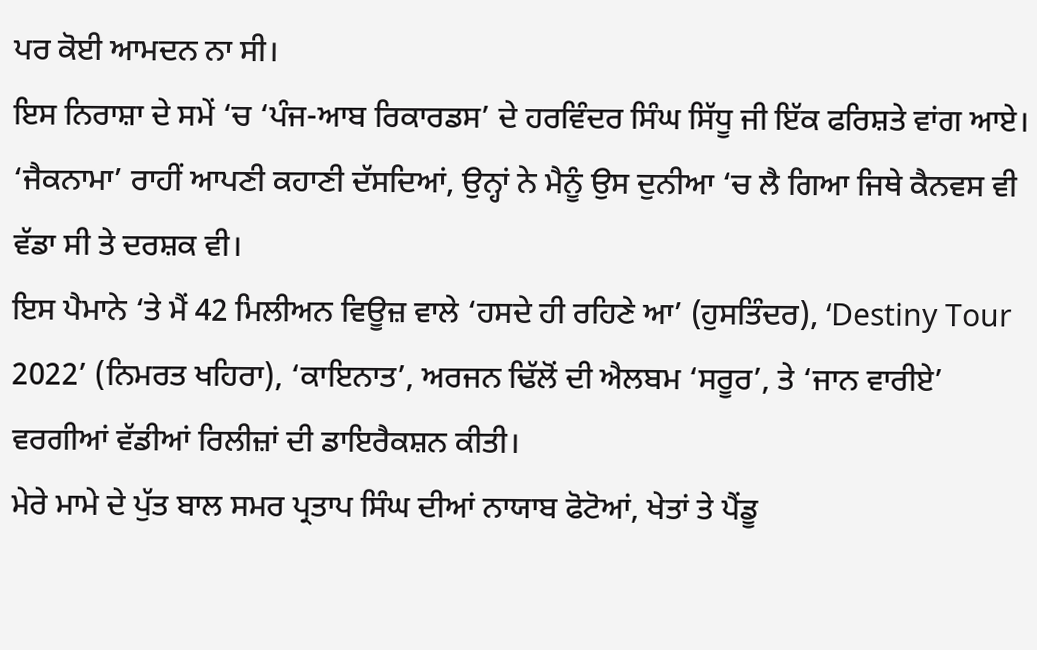ਪਰ ਕੋਈ ਆਮਦਨ ਨਾ ਸੀ।
ਇਸ ਨਿਰਾਸ਼ਾ ਦੇ ਸਮੇਂ ‘ਚ ‘ਪੰਜ-ਆਬ ਰਿਕਾਰਡਸ’ ਦੇ ਹਰਵਿੰਦਰ ਸਿੰਘ ਸਿੱਧੂ ਜੀ ਇੱਕ ਫਰਿਸ਼ਤੇ ਵਾਂਗ ਆਏ। ‘ਜੈਕਨਾਮਾ’ ਰਾਹੀਂ ਆਪਣੀ ਕਹਾਣੀ ਦੱਸਦਿਆਂ, ਉਨ੍ਹਾਂ ਨੇ ਮੈਨੂੰ ਉਸ ਦੁਨੀਆ ‘ਚ ਲੈ ਗਿਆ ਜਿਥੇ ਕੈਨਵਸ ਵੀ ਵੱਡਾ ਸੀ ਤੇ ਦਰਸ਼ਕ ਵੀ।
ਇਸ ਪੈਮਾਨੇ ‘ਤੇ ਮੈਂ 42 ਮਿਲੀਅਨ ਵਿਊਜ਼ ਵਾਲੇ ‘ਹਸਦੇ ਹੀ ਰਹਿਣੇ ਆ’ (ਹੁਸਤਿੰਦਰ), ‘Destiny Tour 2022’ (ਨਿਮਰਤ ਖਹਿਰਾ), ‘ਕਾਇਨਾਤ’, ਅਰਜਨ ਢਿੱਲੋਂ ਦੀ ਐਲਬਮ ‘ਸਰੂਰ’, ਤੇ ‘ਜਾਨ ਵਾਰੀਏ’ ਵਰਗੀਆਂ ਵੱਡੀਆਂ ਰਿਲੀਜ਼ਾਂ ਦੀ ਡਾਇਰੈਕਸ਼ਨ ਕੀਤੀ।
ਮੇਰੇ ਮਾਮੇ ਦੇ ਪੁੱਤ ਬਾਲ ਸਮਰ ਪ੍ਰਤਾਪ ਸਿੰਘ ਦੀਆਂ ਨਾਯਾਬ ਫੋਟੋਆਂ, ਖੇਤਾਂ ਤੇ ਪੈਂਡੂ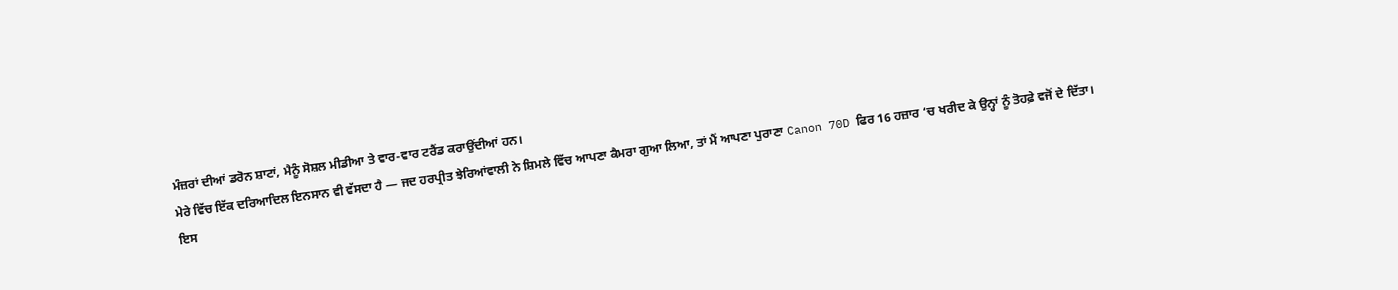ਮੰਜ਼ਰਾਂ ਦੀਆਂ ਡਰੋਨ ਸ਼ਾਟਾਂ, ਮੈਨੂੰ ਸੋਸ਼ਲ ਮੀਡੀਆ ਤੇ ਵਾਰ-ਵਾਰ ਟਰੈਂਡ ਕਰਾਉਂਦੀਆਂ ਹਨ।
ਮੇਰੇ ਵਿੱਚ ਇੱਕ ਦਰਿਆਦਿਲ ਇਨਸਾਨ ਵੀ ਵੱਸਦਾ ਹੈ — ਜਦ ਹਰਪ੍ਰੀਤ ਝੇਰਿਆਂਵਾਲੀ ਨੇ ਸ਼ਿਮਲੇ ਵਿੱਚ ਆਪਣਾ ਕੈਮਰਾ ਗੁਆ ਲਿਆ, ਤਾਂ ਮੈਂ ਆਪਣਾ ਪੁਰਾਣਾ Canon 70D ਫਿਰ 16 ਹਜ਼ਾਰ ‘ਚ ਖਰੀਦ ਕੇ ਉਨ੍ਹਾਂ ਨੂੰ ਤੋਹਫ਼ੇ ਵਜੋਂ ਦੇ ਦਿੱਤਾ।
ਇਸ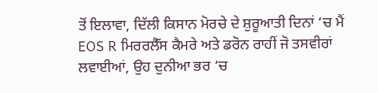ਤੋਂ ਇਲਾਵਾ, ਦਿੱਲੀ ਕਿਸਾਨ ਮੋਰਚੇ ਦੇ ਸ਼ੁਰੂਆਤੀ ਦਿਨਾਂ ‘ਚ ਮੈਂ EOS R ਮਿਰਰਲੈੱਸ ਕੈਮਰੇ ਅਤੇ ਡਰੋਨ ਰਾਹੀਂ ਜੋ ਤਸਵੀਰਾਂ ਲਵਾਈਆਂ, ਉਹ ਦੁਨੀਆ ਭਰ ‘ਚ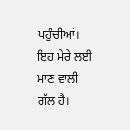ਪਹੁੰਚੀਆਂ। ਇਹ ਮੇਰੇ ਲਈ ਮਾਣ ਵਾਲੀ ਗੱਲ ਹੈ।